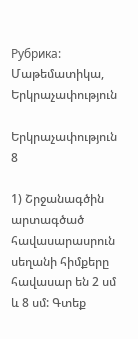Рубрика: Մաթեմատիկա, Երկրաչափություն

Երկրաչափություն 8

1) Շրջանագծին արտագծած հավասարասրուն սեղանի հիմքերը հավասար են 2 սմ և 8 սմ: Գտեք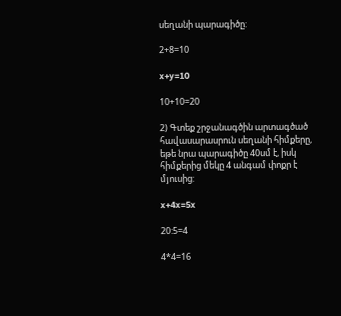սեղանի պարագիծը:

2+8=10

x+y=10

10+10=20

2) Գտեք շրջանագծին արտագծած հավասարասրուն սեղանի հիմքերը,  եթե նրա պարագիծը 40սմ է, իսկ հիմքերից մեկը 4 անգամ փոքր է մյուսից:

x+4x=5x

20:5=4

4*4=16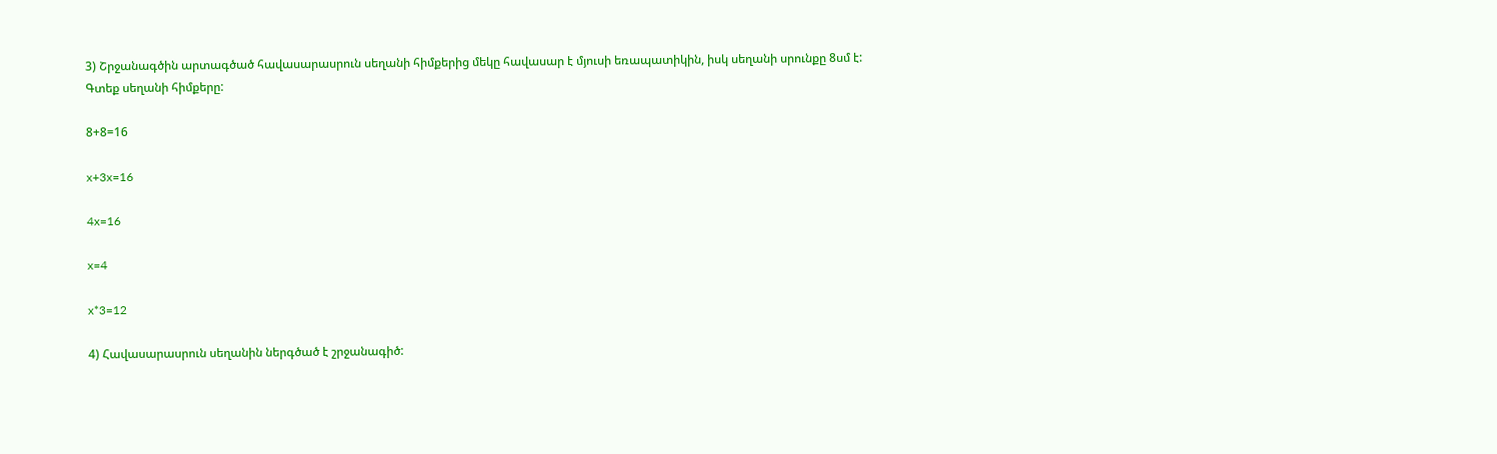3) Շրջանագծին արտագծած հավասարասրուն սեղանի հիմքերից մեկը հավասար է մյուսի եռապատիկին, իսկ սեղանի սրունքը 8սմ է: Գտեք սեղանի հիմքերը:

8+8=16

x+3x=16

4x=16

x=4

x*3=12

4) Հավասարասրուն սեղանին ներգծած է շրջանագիծ: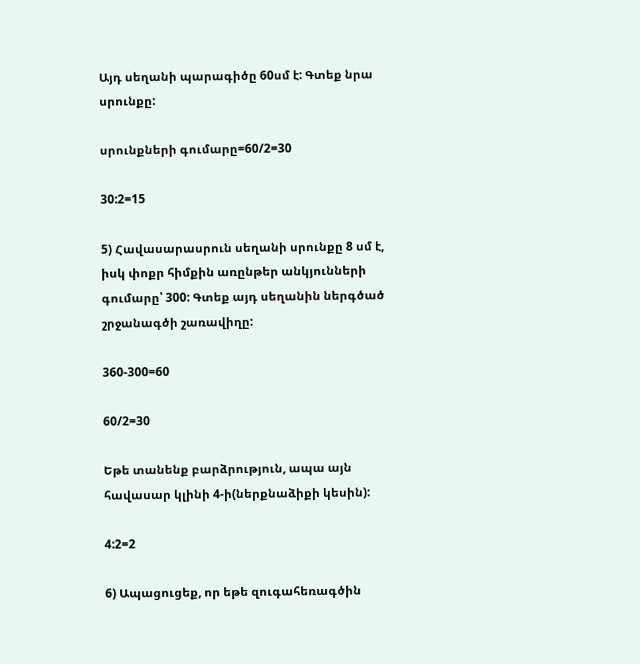Այդ սեղանի պարագիծը 60սմ է: Գտեք նրա սրունքը:

սրունքների գումարը=60/2=30

30:2=15

5) Հավասարասրուն սեղանի սրունքը 8 սմ է, իսկ փոքր հիմքին առընթեր անկյունների գումարը՝ 300: Գտեք այդ սեղանին ներգծած շրջանագծի շառավիղը:

360-300=60

60/2=30

Եթե տանենք բարձրություն, ապա այն հավասար կլինի 4-ի(ներքնաձիքի կեսին):

4:2=2

6) Ապացուցեք, որ եթե զուգահեռագծին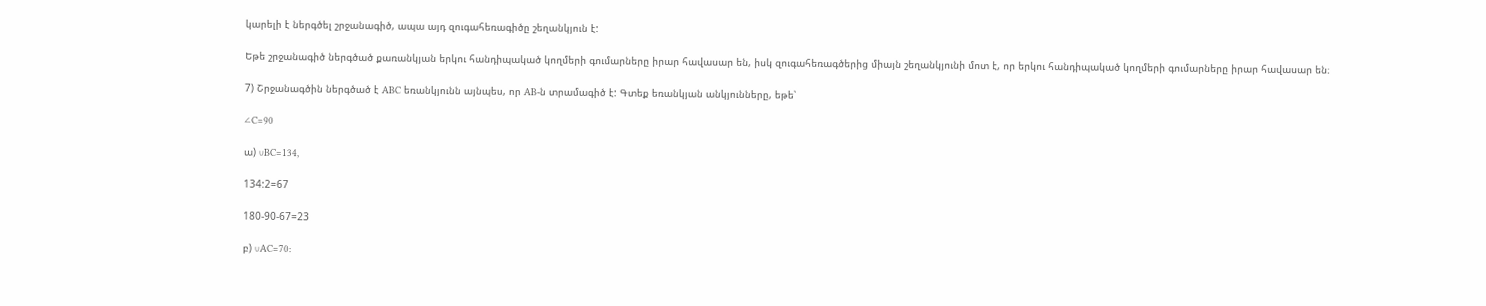կարելի է ներգծել շրջանագիծ, ապա այդ զուգահեռագիծը շեղանկյուն է:

Եթե շրջանագիծ ներգծած քառանկյան երկու հանդիպակած կողմերի գումարները իրար հավասար են, իսկ զուգահեռագծերից միայն շեղանկյունի մոտ է, որ երկու հանդիպակած կողմերի գումարները իրար հավասար են։

7) Շրջանագծին ներգծած է ABC եռանկյունն այնպես, որ AB-ն տրամագիծ է: Գտեք եռանկյան անկյունները, եթե՝

∠C=90

ա) ∪BC=134,

134:2=67

180-90-67=23

բ) ∪AC=70: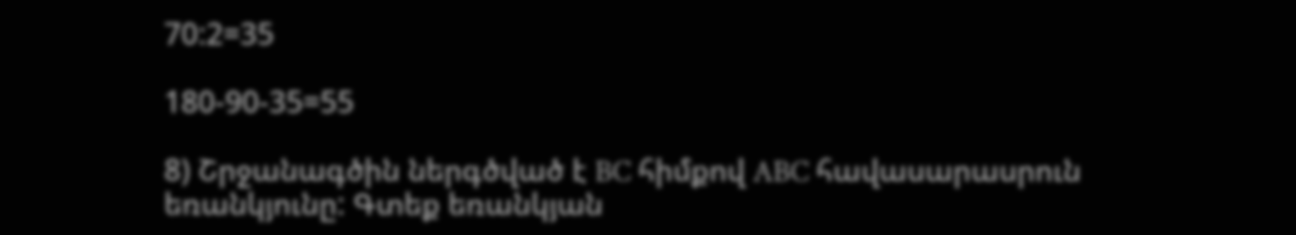70:2=35

180-90-35=55

8) Շրջանագծին ներգծված է BC հիմքով ABC հավասարասրուն եռանկյունը: Գտեք եռանկյան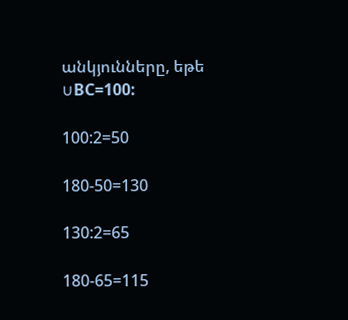անկյունները, եթե ∪BC=100:

100:2=50

180-50=130

130:2=65

180-65=115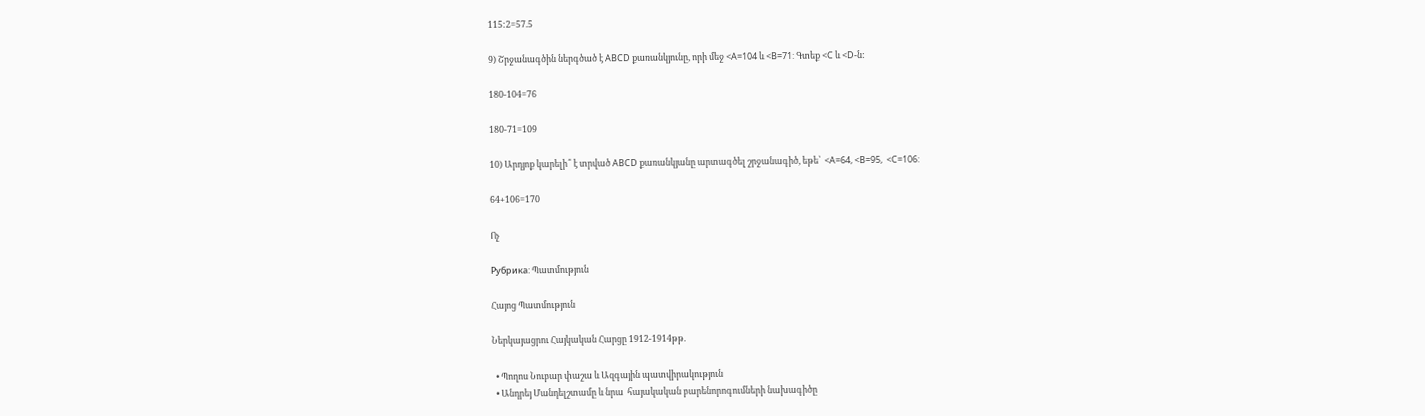115:2=57.5

9) Շրջանագծին ներգծած է ABCD քառանկյունը, որի մեջ <A=104 և <B=71: Գտեք <C և <D-ն:

180-104=76

180-71=109

10) Արդյոք կարելի՞ է տրված ABCD քառանկյանը արտագծել շրջանագիծ, եթե՝  <A=64, <B=95,  <C=106:

64+106=170

Ոչ

Рубрика: Պատմություն

Հայոց Պատմություն

Ներկայացրու Հայկական Հարցը 1912-1914թթ.

  • Պողոս Նուբար փաշա և Ազգային պատվիրակություն
  • Անդրեյ Մանդելշտամը և նրա  հայակական բարենորոգումների նախագիծը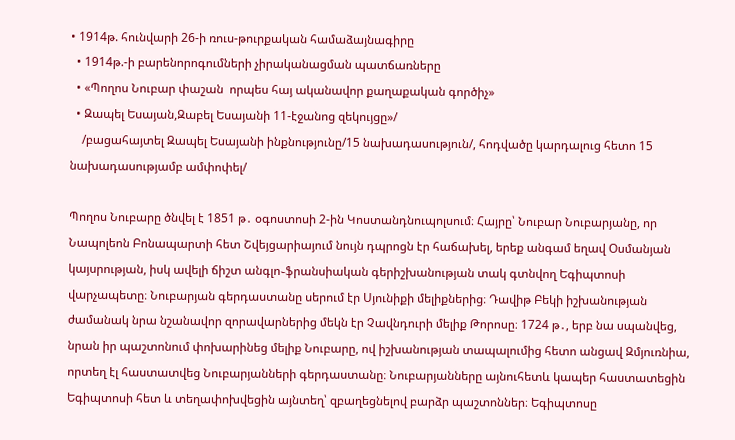• 1914թ. հունվարի 26-ի ռուս-թուրքական համաձայնագիրը
  • 1914թ.-ի բարենորոգումների չիրականացման պատճառները
  • «Պողոս Նուբար փաշան  որպես հայ ականավոր քաղաքական գործիչ»
  • Զապել Եսայան,Զաբել Եսայանի 11-էջանոց զեկույցը»/
    /բացահայտել Զապել Եսայանի ինքնությունը/15 նախադասություն/, հոդվածը կարդալուց հետո 15 նախադասությամբ ամփոփել/

Պողոս Նուբարը ծնվել է 1851 թ․ օգոստոսի 2-ին Կոստանդնուպոլսում։ Հայրը՝ Նուբար Նուբարյանը, որ Նապոլեոն Բոնապարտի հետ Շվեյցարիայում նույն դպրոցն էր հաճախել, երեք անգամ եղավ Օսմանյան կայսրության, իսկ ավելի ճիշտ անգլո֊ֆրանսիական գերիշխանության տակ գտնվող Եգիպտոսի վարչապետը։ Նուբարյան գերդաստանը սերում էր Սյունիքի մելիքներից։ Դավիթ Բեկի իշխանության ժամանակ նրա նշանավոր զորավարներից մեկն էր Չավնդուրի մելիք Թորոսը։ 1724 թ․, երբ նա սպանվեց, նրան իր պաշտոնում փոխարինեց մելիք Նուբարը, ով իշխանության տապալումից հետո անցավ Զմյուռնիա, որտեղ էլ հաստատվեց Նուբարյանների գերդաստանը։ Նուբարյանները այնուհետև կապեր հաստատեցին Եգիպտոսի հետ և տեղափոխվեցին այնտեղ՝ զբաղեցնելով բարձր պաշտոններ։ Եգիպտոսը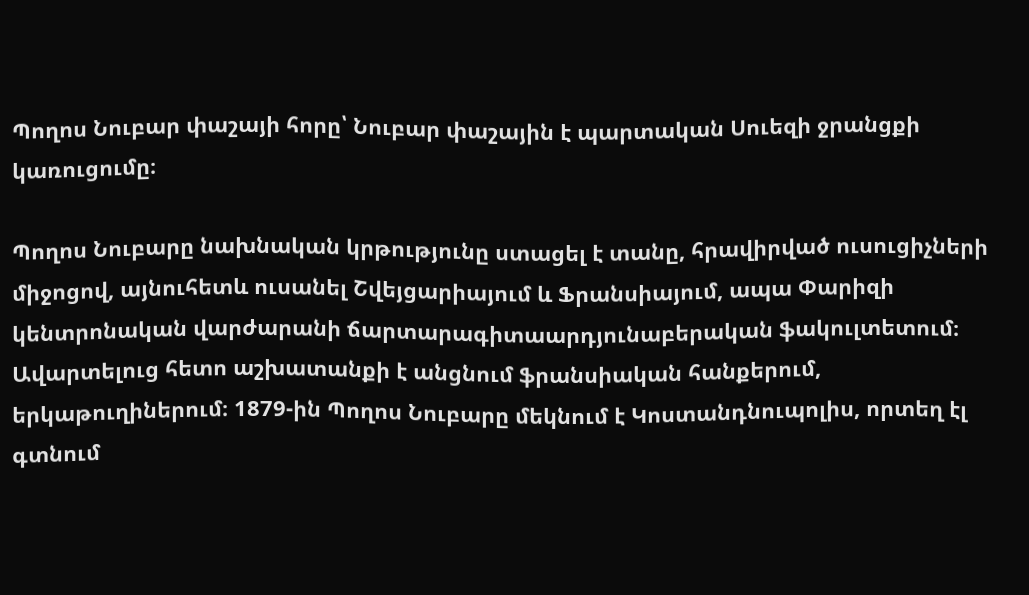Պողոս Նուբար փաշայի հորը՝ Նուբար փաշային է պարտական Սուեզի ջրանցքի կառուցումը։

Պողոս Նուբարը նախնական կրթությունը ստացել է տանը, հրավիրված ուսուցիչների միջոցով, այնուհետև ուսանել Շվեյցարիայում և Ֆրանսիայում, ապա Փարիզի կենտրոնական վարժարանի ճարտարագիտաարդյունաբերական ֆակուլտետում։ Ավարտելուց հետո աշխատանքի է անցնում ֆրանսիական հանքերում, երկաթուղիներում։ 1879-ին Պողոս Նուբարը մեկնում է Կոստանդնուպոլիս, որտեղ էլ գտնում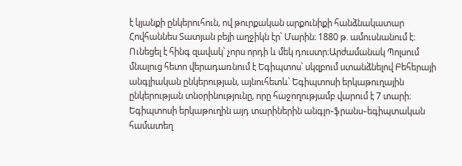է կյանքի ընկերուհուն, ով թուրքական արքունիքի հանձնակատար Հովհաննես Տատյան բեյի աղջիկն էր՝ Մարին։ 1880 թ. ամուսնանում է։ Ունեցել է հինգ զավակ՝ չորս որդի և մեկ դուստր։Արժամանակ Պոլսում մնալուց հետո վերադառնում է Եգիպտոս՝ սկզբում ստանձնելով Բեհերայի անգլիական ընկերության, այնուհետև՝ Եգիպտոսի երկաթուղային ընկերության տնօրինությունը, որը հաջողությամբ վարում է 7 տարի։ Եգիպտոսի երկաթուղին այդ տարիներին անգլո֊ֆրանս֊եգիպտական համատեղ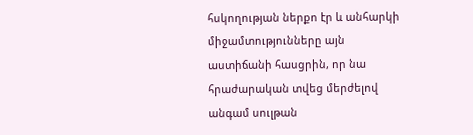հսկողության ներքո էր և անհարկի միջամտությունները այն աստիճանի հասցրին, որ նա հրաժարական տվեց մերժելով անգամ սուլթան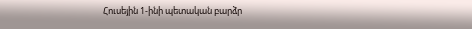Հուսեյին 1-ինի պետական բարձր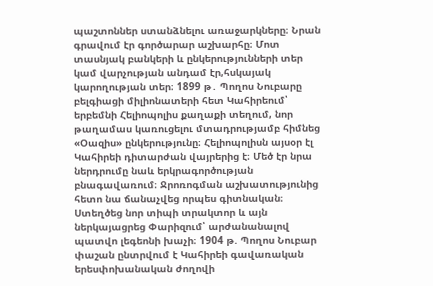պաշտոններ ստանձնելու առաջարկները։ Նրան գրավում էր գործարար աշխարհը։ Մոտ տասնյակ բանկերի և ընկերությունների տեր կամ վարչության անդամ էր,հսկայակ կարողության տեր։ 1899 թ․ Պողոս Նուբարը բելգիացի միլիոնատերի հետ Կահիրեում՝ երբեմնի Հելիոպոլիս քաղաքի տեղում, նոր թաղամաս կառուցելու մտադրությամբ հիմնեց «Օազիս» ընկերությունը։ Հելիոպոլիսն այսօր էլ Կահիրեի դիտարժան վայրերից է։ Մեծ էր նրա ներդրումը նաև երկրագործության բնագավառում։ Ջրոռոգման աշխատությունից հետո նա ճանաչվեց որպես գիտնական։ Ստեղծեց նոր տիպի տրակտոր և այն ներկայացրեց Փարիզում՝ արժանանալով պատվո լեգեոնի խաչի։ 1904 թ. Պողոս Նուբար փաշան ընտրվում է Կահիրեի գավառական երեսփոխանական ժողովի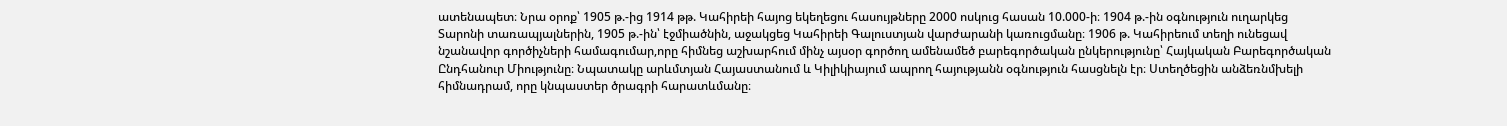ատենապետ։ Նրա օրոք՝ 1905 թ.-ից 1914 թթ. Կահիրեի հայոց եկեղեցու հասույթները 2000 ոսկուց հասան 10.000-ի։ 1904 թ.-ին օգնություն ուղարկեց Տարոնի տառապյալներին, 1905 թ.-ին՝ էջմիածնին, աջակցեց Կահիրեի Գալուստյան վարժարանի կառուցմանը։ 1906 թ. Կահիրեում տեղի ունեցավ նշանավոր գործիչների համագումար,որը հիմնեց աշխարհում մինչ այսօր գործող ամենամեծ բարեգործական ընկերությունը՝ Հայկական Բարեգործական Ընդհանուր Միությունը։ Նպատակը արևմտյան Հայաստանում և Կիլիկիայում ապրող հայությանն օգնություն հասցնելն էր։ Ստեղծեցին անձեռնմխելի հիմնադրամ, որը կնպաստեր ծրագրի հարատևմանը։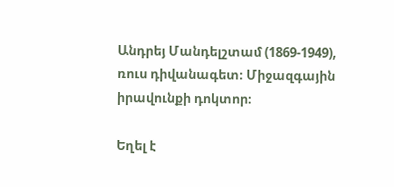Անդրեյ Մանդելշտամ (1869-1949), ռուս դիվանագետ։ Միջազգային իրավունքի դոկտոր։

Եղել է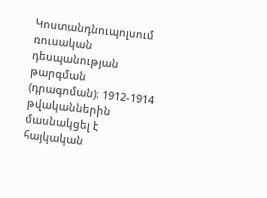Կոստանդնուպոլսում ռուսական դեսպանության թարգման (դրագոման)։ 1912-1914 թվականներին մասնակցել է հայկական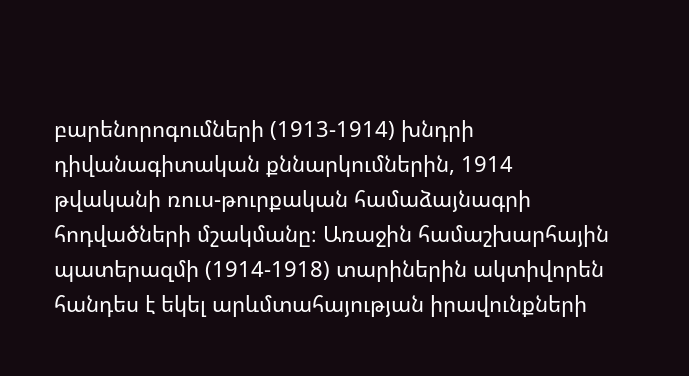բարենորոգումների (1913-1914) խնդրի դիվանագիտական քննարկումներին, 1914 թվականի ռուս-թուրքական համաձայնագրի հոդվածների մշակմանը։ Առաջին համաշխարհային պատերազմի (1914-1918) տարիներին ակտիվորեն հանդես է եկել արևմտահայության իրավունքների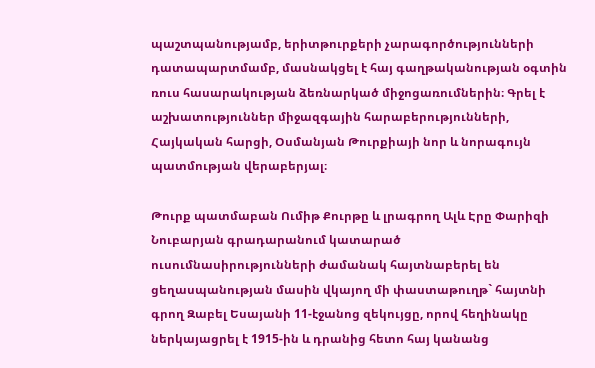պաշտպանությամբ, երիտթուրքերի չարագործությունների դատապարտմամբ, մասնակցել է հայ գաղթականության օգտին ռուս հասարակության ձեռնարկած միջոցառումներին։ Գրել է աշխատություններ միջազգային հարաբերությունների, Հայկական հարցի, Օսմանյան Թուրքիայի նոր և նորագույն պատմության վերաբերյալ։

Թուրք պատմաբան Ումիթ Քուրթը և լրագրող Ալև Էրը Փարիզի Նուբարյան գրադարանում կատարած ուսումնասիրությունների ժամանակ հայտնաբերել են ցեղասպանության մասին վկայող մի փաստաթուղթ` հայտնի գրող Զաբել Եսայանի 11-էջանոց զեկույցը, որով հեղինակը ներկայացրել է 1915-ին և դրանից հետո հայ կանանց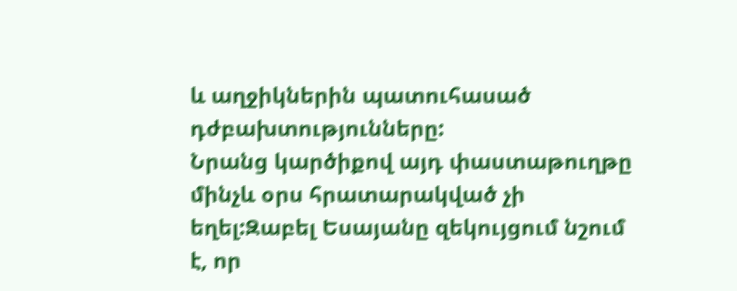և աղջիկներին պատուհասած դժբախտությունները:
Նրանց կարծիքով այդ փաստաթուղթը մինչև օրս հրատարակված չի եղել:Զաբել Եսայանը զեկույցում նշում է, որ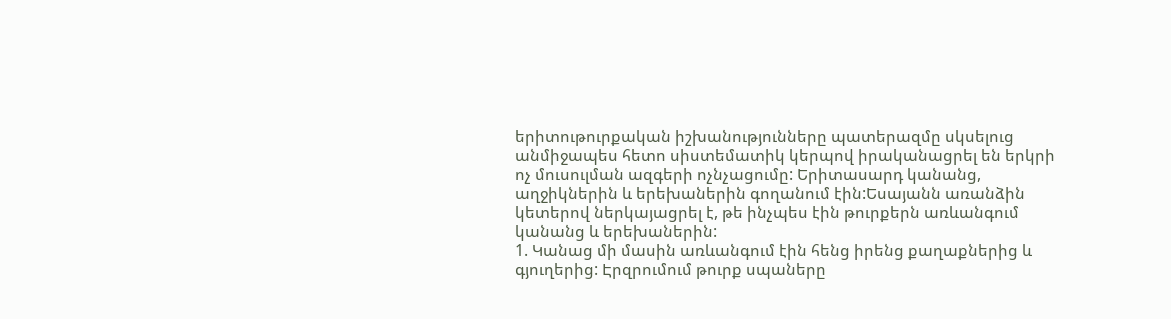երիտութուրքական իշխանությունները պատերազմը սկսելուց անմիջապես հետո սիստեմատիկ կերպով իրականացրել են երկրի ոչ մուսուլման ազգերի ոչնչացումը: Երիտասարդ կանանց, աղջիկներին և երեխաներին գողանում էին:Եսայանն առանձին կետերով ներկայացրել է, թե ինչպես էին թուրքերն առևանգում կանանց և երեխաներին:
1. Կանաց մի մասին առևանգում էին հենց իրենց քաղաքներից և գյուղերից: Էրզրումում թուրք սպաները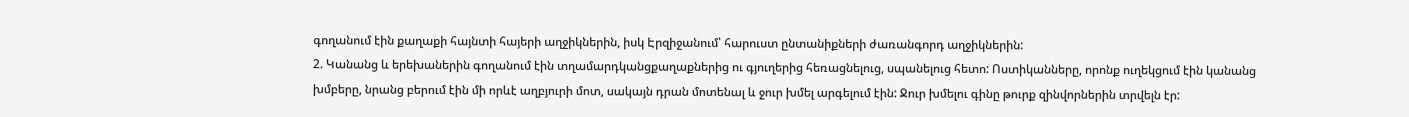գողանում էին քաղաքի հայնտի հայերի աղջիկներին, իսկ Էրզիջանում՝ հարուստ ընտանիքների ժառանգորդ աղջիկներին:
2. Կանանց և երեխաներին գողանում էին տղամարդկանցքաղաքներից ու գյուղերից հեռացնելուց, սպանելուց հետո: Ոստիկանները, որոնք ուղեկցում էին կանանց խմբերը, նրանց բերում էին մի որևէ աղբյուրի մոտ, սակայն դրան մոտենալ և ջուր խմել արգելում էին: Ջուր խմելու գինը թուրք զինվորներին տրվելն էր: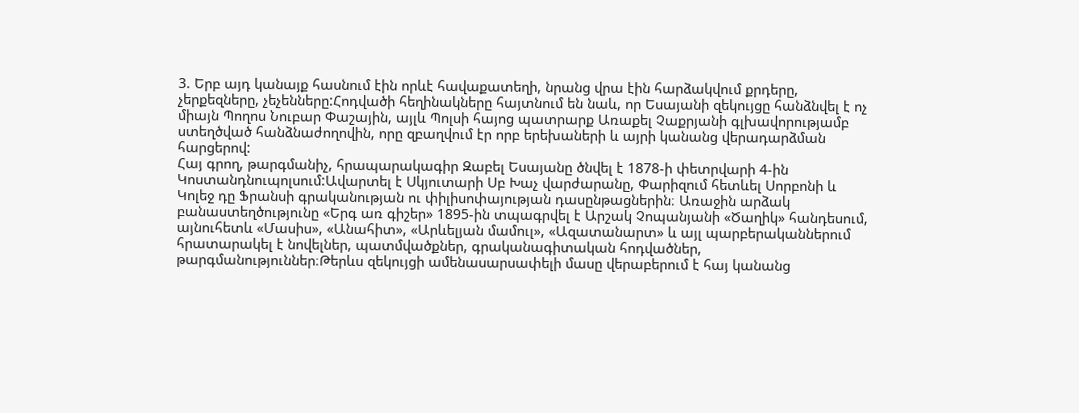3. Երբ այդ կանայք հասնում էին որևէ հավաքատեղի, նրանց վրա էին հարձակվում քրդերը, չերքեզները, չեչենները:Հոդվածի հեղինակները հայտնում են նաև, որ Եսայանի զեկույցը հանձնվել է ոչ միայն Պողոս Նուբար Փաշային, այլև Պոլսի հայոց պատրարք Առաքել Չաքրյանի գլխավորությամբ ստեղծված հանձնաժողովին, որը զբաղվում էր որբ երեխաների և այրի կանանց վերադարձման հարցերով:
Հայ գրող, թարգմանիչ, հրապարակագիր Զաբել Եսայանը ծնվել է 1878-ի փետրվարի 4-ին Կոստանդնուպոլսում:Ավարտել է Սկյուտարի Սբ Խաչ վարժարանը, Փարիզում հետևել Սորբոնի և Կոլեջ դը Ֆրանսի գրականության ու փիլիսոփայության դասընթացներին։ Առաջին արձակ բանաստեղծությունը «Երգ առ գիշեր» 1895-ին տպագրվել է Արշակ Չոպանյանի «Ծաղիկ» հանդեսում, այնուհետև «Մասիս», «Անահիտ», «Արևելյան մամուլ», «Ազատանարտ» և այլ պարբերականներում հրատարակել է նովելներ, պատմվածքներ, գրականագիտական հոդվածներ, թարգմանություններ։Թերևս զեկույցի ամենասարսափելի մասը վերաբերում է հայ կանանց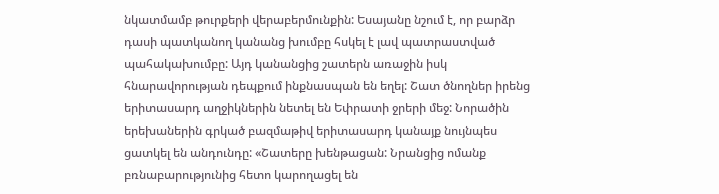նկատմամբ թուրքերի վերաբերմունքին: Եսայանը նշում է, որ բարձր դասի պատկանող կանանց խումբը հսկել է լավ պատրաստված պահակախումբը: Այդ կանանցից շատերն առաջին իսկ հնարավորության դեպքում ինքնասպան են եղել: Շատ ծնողներ իրենց երիտասարդ աղջիկներին նետել են Եփրատի ջրերի մեջ: Նորածին երեխաներին գրկած բազմաթիվ երիտասարդ կանայք նույնպես ցատկել են անդունդը: «Շատերը խենթացան: Նրանցից ոմանք բռնաբարությունից հետո կարողացել են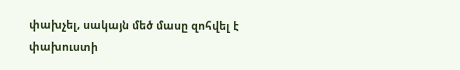փախչել, սակայն մեծ մասը զոհվել է փախուստի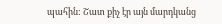պահին: Շատ քիչ էր այն մարդկանց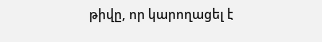թիվը, որ կարողացել է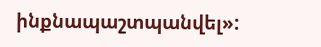ինքնապաշտպանվել»: